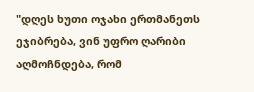"დღეს ხუთი ოჯახი ერთმანეთს ეჯიბრება, ვინ უფრო ღარიბი აღმოჩნდება, რომ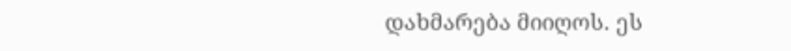დახმარება მიიღოს. ეს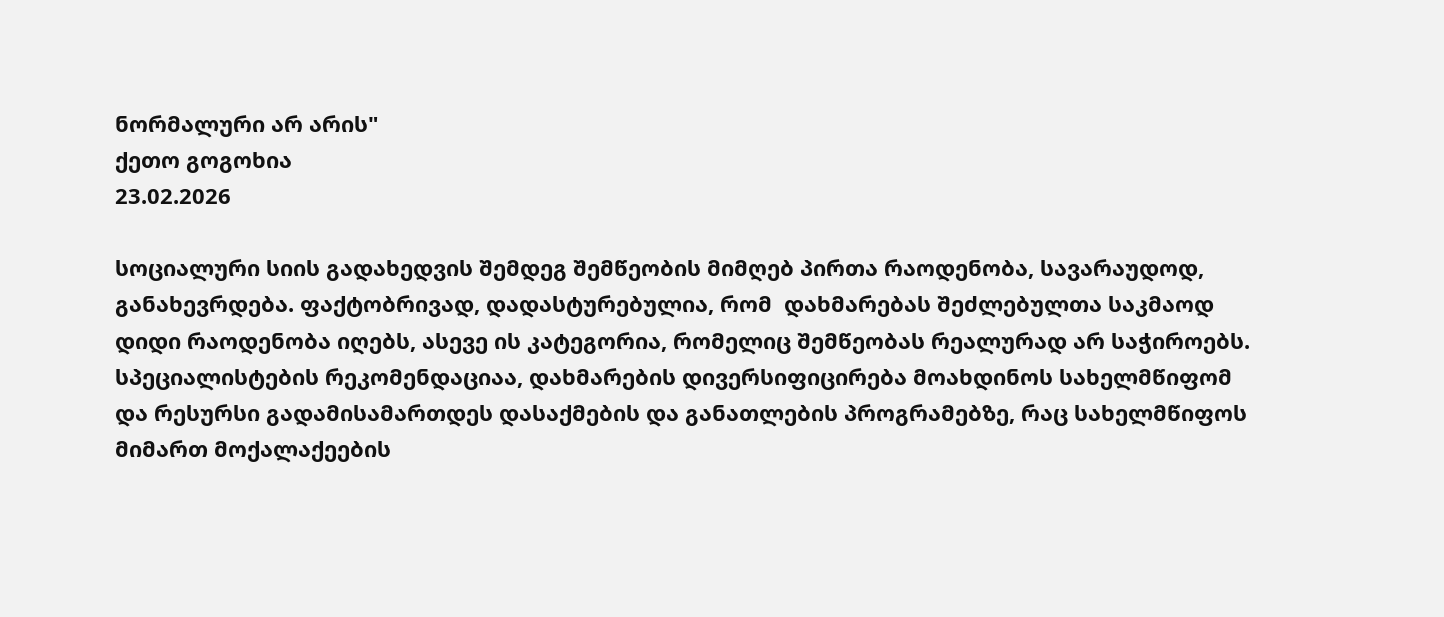ნორმალური არ არის"
ქეთო გოგოხია
23.02.2026

სოციალური სიის გადახედვის შემდეგ შემწეობის მიმღებ პირთა რაოდენობა, სავარაუდოდ, განახევრდება. ფაქტობრივად, დადასტურებულია, რომ  დახმარებას შეძლებულთა საკმაოდ დიდი რაოდენობა იღებს, ასევე ის კატეგორია, რომელიც შემწეობას რეალურად არ საჭიროებს. სპეციალისტების რეკომენდაციაა, დახმარების დივერსიფიცირება მოახდინოს სახელმწიფომ და რესურსი გადამისამართდეს დასაქმების და განათლების პროგრამებზე, რაც სახელმწიფოს მიმართ მოქალაქეების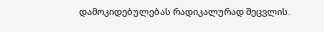დამოკიდებულებას რადიკალურად შეცვლის.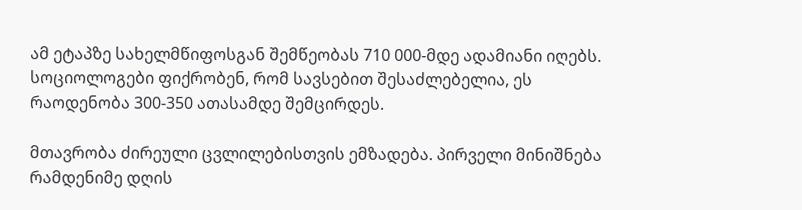ამ ეტაპზე სახელმწიფოსგან შემწეობას 710 000-მდე ადამიანი იღებს. სოციოლოგები ფიქრობენ, რომ სავსებით შესაძლებელია, ეს რაოდენობა 300-350 ათასამდე შემცირდეს.

მთავრობა ძირეული ცვლილებისთვის ემზადება. პირველი მინიშნება რამდენიმე დღის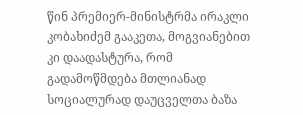წინ პრემიერ-მინისტრმა ირაკლი კობახიძემ გააკეთა, მოგვიანებით კი დაადასტურა, რომ გადამოწმდება მთლიანად სოციალურად დაუცველთა ბაზა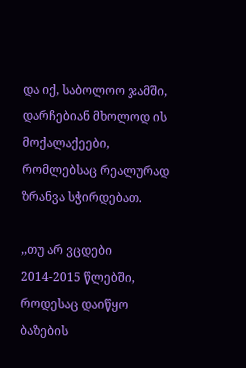და იქ, საბოლოო ჯამში, დარჩებიან მხოლოდ ის მოქალაქეები, რომლებსაც რეალურად ზრანვა სჭირდებათ.

,,თუ არ ვცდები 2014-2015 წლებში, როდესაც დაიწყო ბაზების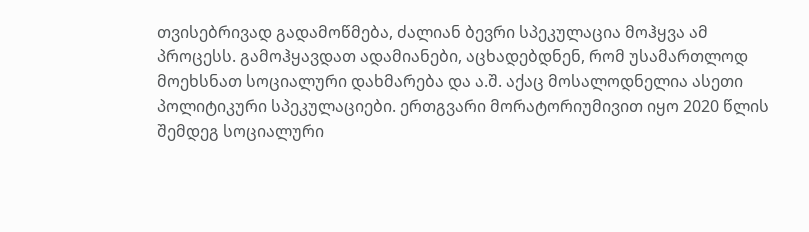თვისებრივად გადამოწმება, ძალიან ბევრი სპეკულაცია მოჰყვა ამ პროცესს. გამოჰყავდათ ადამიანები, აცხადებდნენ, რომ უსამართლოდ მოეხსნათ სოციალური დახმარება და ა.შ. აქაც მოსალოდნელია ასეთი პოლიტიკური სპეკულაციები. ერთგვარი მორატორიუმივით იყო 2020 წლის შემდეგ სოციალური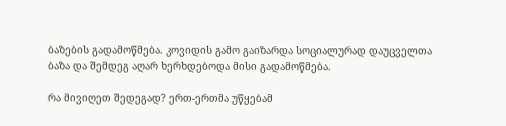ბაზების გადამოწმება. კოვიდის გამო გაიზარდა სოციალურად დაუცველთა ბაზა და შემდეგ აღარ ხერხდებოდა მისი გადამოწმება.

რა მივიღეთ შედეგად? ერთ-ერთმა უწყებამ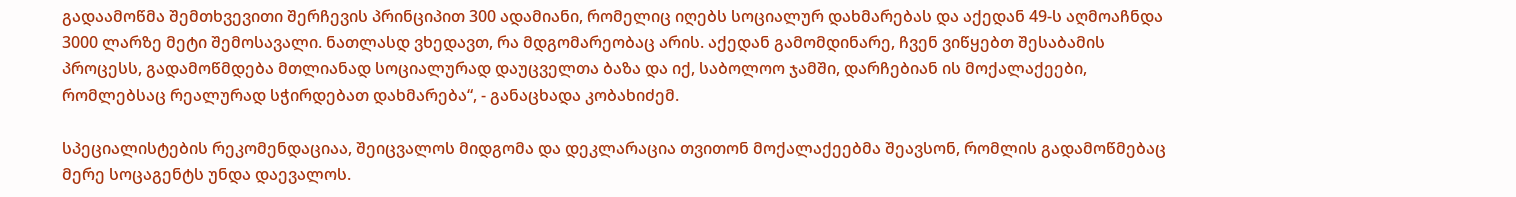გადაამოწმა შემთხვევითი შერჩევის პრინციპით 300 ადამიანი, რომელიც იღებს სოციალურ დახმარებას და აქედან 49-ს აღმოაჩნდა 3000 ლარზე მეტი შემოსავალი. ნათლასდ ვხედავთ, რა მდგომარეობაც არის. აქედან გამომდინარე, ჩვენ ვიწყებთ შესაბამის პროცესს, გადამოწმდება მთლიანად სოციალურად დაუცველთა ბაზა და იქ, საბოლოო ჯამში, დარჩებიან ის მოქალაქეები, რომლებსაც რეალურად სჭირდებათ დახმარება“, - განაცხადა კობახიძემ.

სპეციალისტების რეკომენდაციაა, შეიცვალოს მიდგომა და დეკლარაცია თვითონ მოქალაქეებმა შეავსონ, რომლის გადამოწმებაც მერე სოცაგენტს უნდა დაევალოს.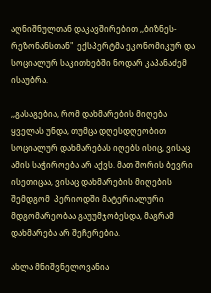აღნიშნულთან დაკავშირებით ,,ბიზნეს-რეზონანსთან"  ექსპერტმა ეკონომიკურ და სოციალურ საკითხებში ნოდარ კაპანაძემ ისაუბრა.

,,გასაგებია, რომ დახმარების მიღება ყველას უნდა, თუმცა დღესდღეობით სოციალურ დახმარებას იღებს ისიც, ვისაც ამის საჭიროება არ აქვს. მათ შორის ბევრი ისეთიცაა, ვისაც დახმარების მიღების შემდგომ  პერიოდში მატერიალური მდგომარეობაა გაუუმჯობესდა, მაგრამ  დახმარება არ შეჩერებია.

ახლა მნიშვნელოვანია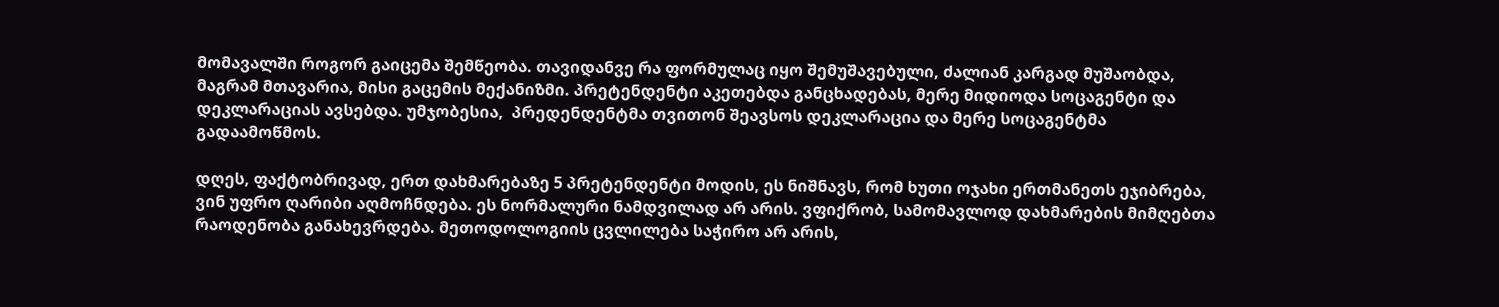მომავალში როგორ გაიცემა შემწეობა. თავიდანვე რა ფორმულაც იყო შემუშავებული, ძალიან კარგად მუშაობდა, მაგრამ მთავარია, მისი გაცემის მექანიზმი. პრეტენდენტი აკეთებდა განცხადებას, მერე მიდიოდა სოცაგენტი და დეკლარაციას ავსებდა. უმჯობესია,  პრედენდენტმა თვითონ შეავსოს დეკლარაცია და მერე სოცაგენტმა გადაამოწმოს.

დღეს, ფაქტობრივად, ერთ დახმარებაზე 5 პრეტენდენტი მოდის, ეს ნიშნავს, რომ ხუთი ოჯახი ერთმანეთს ეჯიბრება, ვინ უფრო ღარიბი აღმოჩნდება. ეს ნორმალური ნამდვილად არ არის. ვფიქრობ, სამომავლოდ დახმარების მიმღებთა რაოდენობა განახევრდება. მეთოდოლოგიის ცვლილება საჭირო არ არის,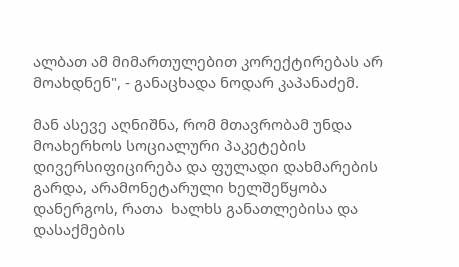ალბათ ამ მიმართულებით კორექტირებას არ მოახდნენ", - განაცხადა ნოდარ კაპანაძემ.

მან ასევე აღნიშნა, რომ მთავრობამ უნდა მოახერხოს სოციალური პაკეტების  დივერსიფიცირება და ფულადი დახმარების გარდა, არამონეტარული ხელშეწყობა დანერგოს, რათა  ხალხს განათლებისა და დასაქმების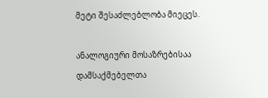მეტი შესაძლებლობა მიეცეს.

ანალოგიური მოსაზრებისაა დამსაქმებელთა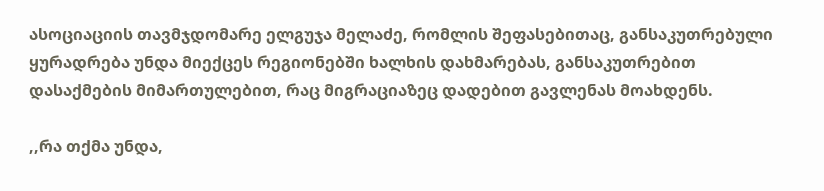ასოციაციის თავმჯდომარე ელგუჯა მელაძე, რომლის შეფასებითაც, განსაკუთრებული ყურადრება უნდა მიექცეს რეგიონებში ხალხის დახმარებას, განსაკუთრებით დასაქმების მიმართულებით, რაც მიგრაციაზეც დადებით გავლენას მოახდენს.

,,რა თქმა უნდა,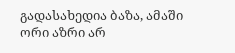გადასახედია ბაზა, ამაში ორი აზრი არ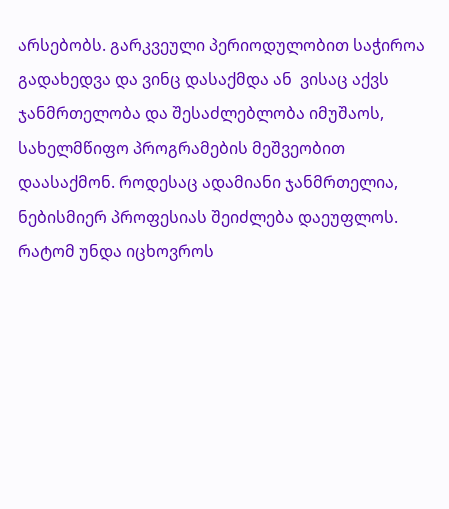არსებობს. გარკვეული პერიოდულობით საჭიროა გადახედვა და ვინც დასაქმდა ან  ვისაც აქვს ჯანმრთელობა და შესაძლებლობა იმუშაოს, სახელმწიფო პროგრამების მეშვეობით  დაასაქმონ. როდესაც ადამიანი ჯანმრთელია, ნებისმიერ პროფესიას შეიძლება დაეუფლოს. რატომ უნდა იცხოვროს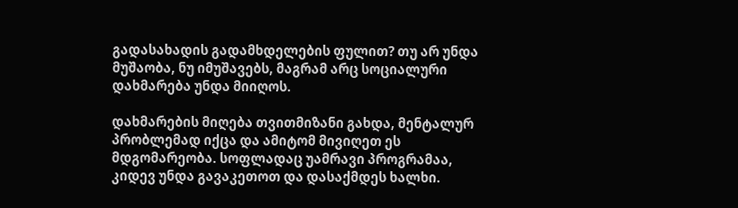გადასახადის გადამხდელების ფულით? თუ არ უნდა მუშაობა, ნუ იმუშავებს, მაგრამ არც სოციალური დახმარება უნდა მიიღოს.

დახმარების მიღება თვითმიზანი გახდა, მენტალურ პრობლემად იქცა და ამიტომ მივიღეთ ეს მდგომარეობა. სოფლადაც უამრავი პროგრამაა, კიდევ უნდა გავაკეთოთ და დასაქმდეს ხალხი.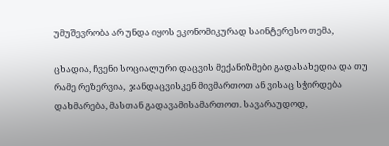უმუშევრობა არ უნდა იყოს ეკონომიკურად საინტერესო თემა,

ცხადია, ჩვენი სოციალური დაცვის მექანიზმები გადასახედია და თუ რამე რეზერვია,  ჯანდაცვისკენ მივმართოთ ან ვისაც სჭირდება დახმარება, მასთან გადავამისამართოთ. სავარაუდოდ,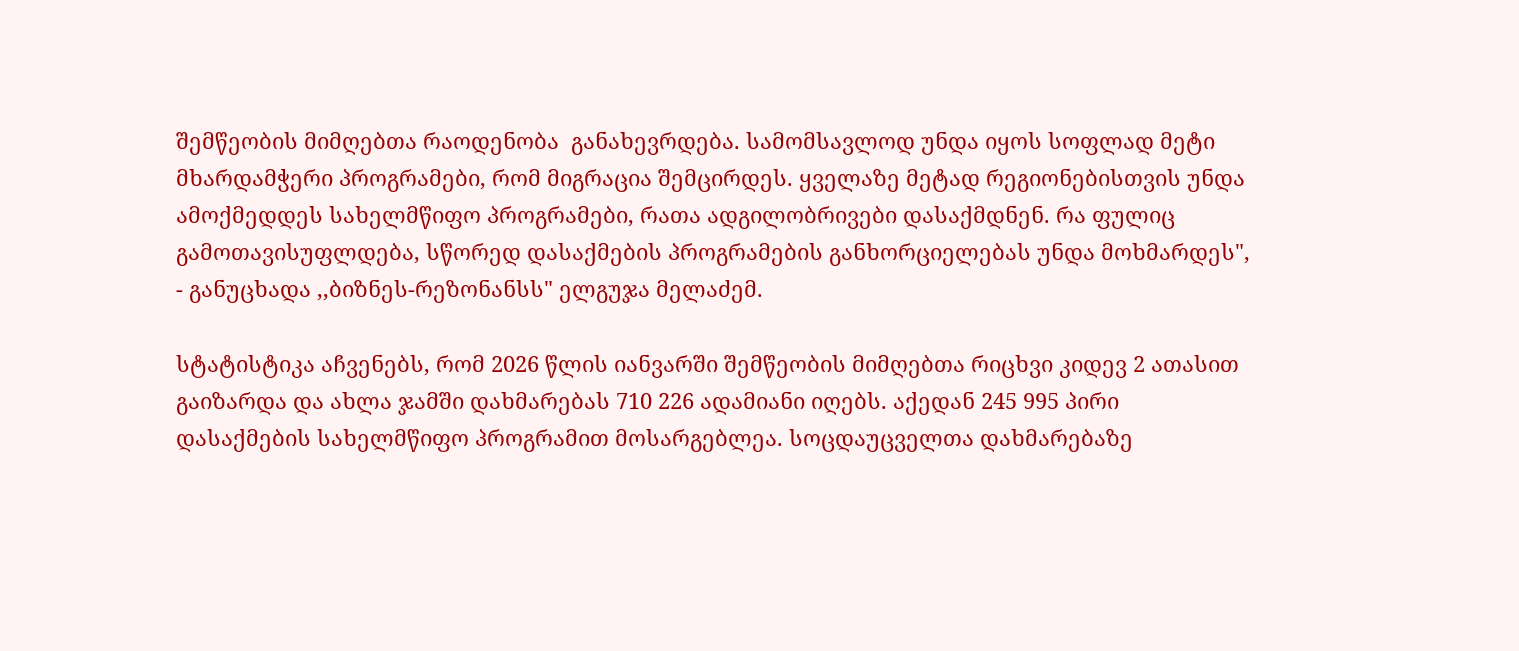შემწეობის მიმღებთა რაოდენობა  განახევრდება. სამომსავლოდ უნდა იყოს სოფლად მეტი მხარდამჭერი პროგრამები, რომ მიგრაცია შემცირდეს. ყველაზე მეტად რეგიონებისთვის უნდა ამოქმედდეს სახელმწიფო პროგრამები, რათა ადგილობრივები დასაქმდნენ. რა ფულიც გამოთავისუფლდება, სწორედ დასაქმების პროგრამების განხორციელებას უნდა მოხმარდეს", - განუცხადა ,,ბიზნეს-რეზონანსს" ელგუჯა მელაძემ.

სტატისტიკა აჩვენებს, რომ 2026 წლის იანვარში შემწეობის მიმღებთა რიცხვი კიდევ 2 ათასით გაიზარდა და ახლა ჯამში დახმარებას 710 226 ადამიანი იღებს. აქედან 245 995 პირი დასაქმების სახელმწიფო პროგრამით მოსარგებლეა. სოცდაუცველთა დახმარებაზე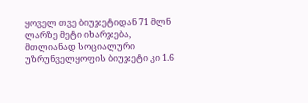ყოველ თვე ბიუჯეტიდან 71 მლნ ლარზე მეტი იხარჯება, მთლიანად სოციალური უზრუნველყოფის ბიუჯეტი კი 1.6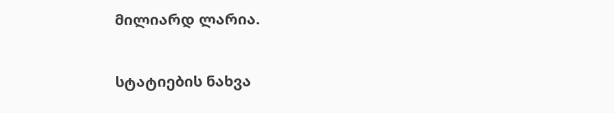მილიარდ ლარია.

სტატიების ნახვა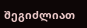შეგიძლიათ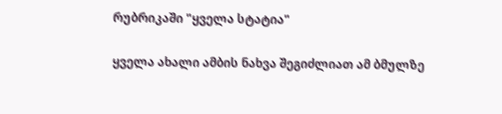რუბრიკაში "ყველა სტატია"

ყველა ახალი ამბის ნახვა შეგიძლიათ ამ ბმულზე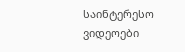საინტერესო ვიდეოები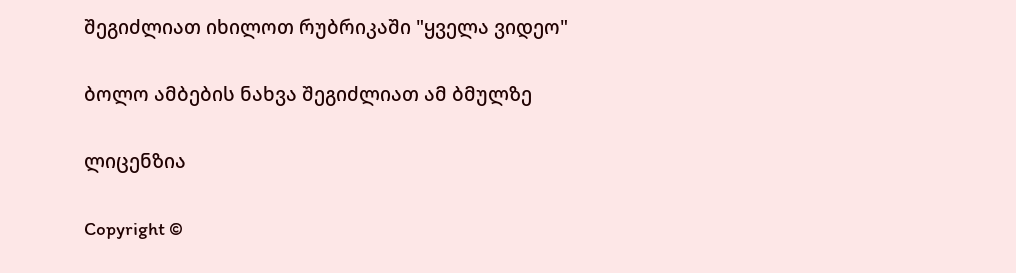შეგიძლიათ იხილოთ რუბრიკაში "ყველა ვიდეო"

ბოლო ამბების ნახვა შეგიძლიათ ამ ბმულზე

ლიცენზია

Copyright ©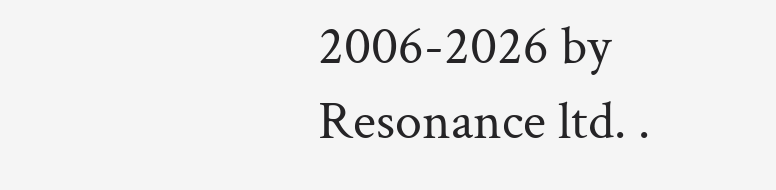2006-2026 by Resonance ltd. .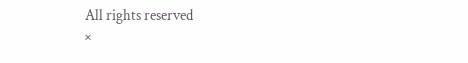All rights reserved
×